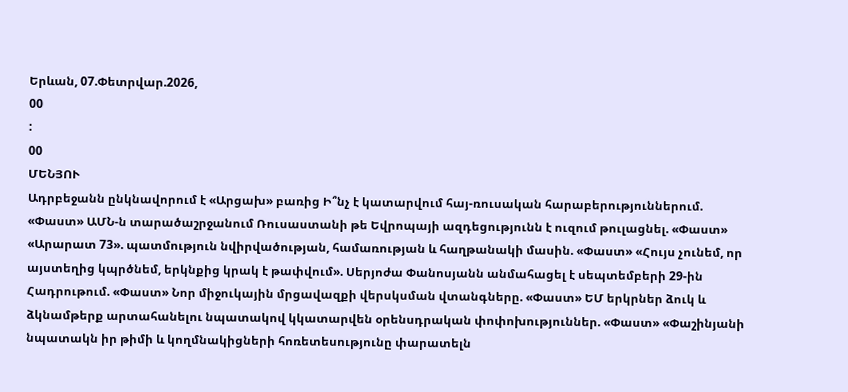Երևան, 07.Փետրվար.2026,
00
:
00
ՄԵՆՅՈՒ
Ադրբեջանն ընկնավորում է «Արցախ» բառից Ի՞նչ է կատարվում հայ-ռուսական հարաբերություններում. «Փաստ» ԱՄՆ-ն տարածաշրջանում Ռուսաստանի թե Եվրոպայի ազդեցությունն է ուզում թուլացնել. «Փաստ» «Արարատ 73». պատմություն նվիրվածության, համառության և հաղթանակի մասին. «Փաստ» «Հույս չունեմ, որ այստեղից կպրծնեմ, երկնքից կրակ է թափվում». Սերյոժա Փանոսյանն անմահացել է սեպտեմբերի 29-ին Հադրութում. «Փաստ» Նոր միջուկային մրցավազքի վերսկսման վտանգները. «Փաստ» ԵՄ երկրներ ձուկ և ձկնամթերք արտահանելու նպատակով կկատարվեն օրենսդրական փոփոխություններ. «Փաստ» «Փաշինյանի նպատակն իր թիմի և կողմնակիցների հոռետեսությունը փարատելն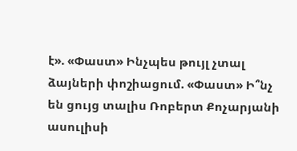է». «Փաստ» Ինչպես թույլ չտալ ձայների փոշիացում. «Փաստ» Ի՞նչ են ցույց տալիս Ռոբերտ Քոչարյանի ասուլիսի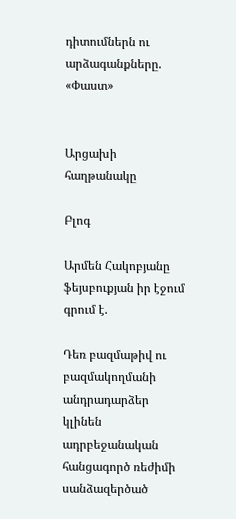դիտումներն ու արձագանքները. «Փաստ»


Արցախի հաղթանակը

Բլոգ

Արմեն Հակոբյանը ֆեյսբուքյան իր էջում գրում է.

Դեռ բազմաթիվ ու բազմակողմանի անդրադարձեր կլինեն ադրբեջանական հանցագործ ռեժիմի սանձազերծած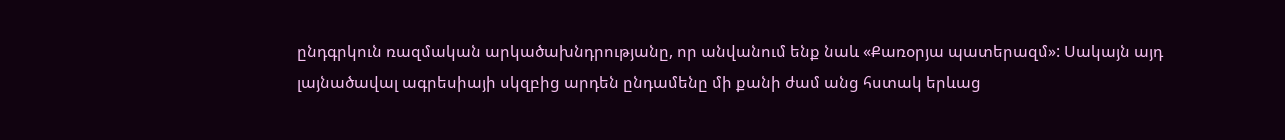ընդգրկուն ռազմական արկածախնդրությանը, որ անվանում ենք նաև «Քառօրյա պատերազմ»: Սակայն այդ լայնածավալ ագրեսիայի սկզբից արդեն ընդամենը մի քանի ժամ անց հստակ երևաց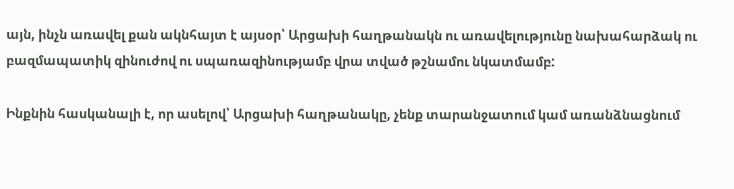այն, ինչն առավել քան ակնհայտ է այսօր՝ Արցախի հաղթանակն ու առավելությունը նախահարձակ ու բազմապատիկ զինուժով ու սպառազինությամբ վրա տված թշնամու նկատմամբ:

Ինքնին հասկանալի է, որ ասելով՝ Արցախի հաղթանակը, չենք տարանջատում կամ առանձնացնում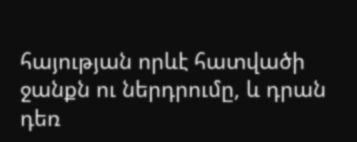հայության որևէ հատվածի ջանքն ու ներդրումը, և դրան դեռ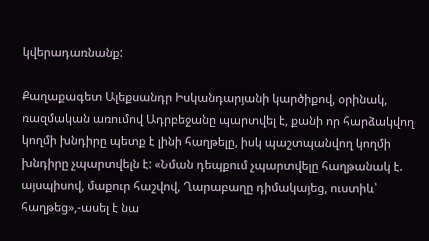կվերադառնանք:

Քաղաքագետ Ալեքսանդր Իսկանդարյանի կարծիքով, օրինակ, ռազմական առումով Ադրբեջանը պարտվել է, քանի որ հարձակվող կողմի խնդիրը պետք է լինի հաղթելը, իսկ պաշտպանվող կողմի խնդիրը չպարտվելն է: «Նման դեպքում չպարտվելը հաղթանակ է. այսպիսով, մաքուր հաշվով, Ղարաբաղը դիմակայեց, ուստիև՝ հաղթեց»,-ասել է նա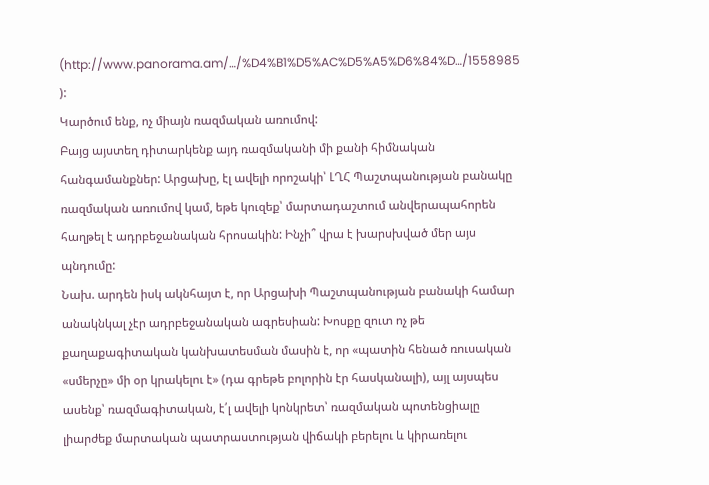(http://www.panorama.am/…/%D4%B1%D5%AC%D5%A5%D6%84%D…/1558985 ):
Կարծում ենք, ոչ միայն ռազմական առումով:
Բայց այստեղ դիտարկենք այդ ռազմականի մի քանի հիմնական հանգամանքներ: Արցախը, էլ ավելի որոշակի՝ ԼՂՀ Պաշտպանության բանակը ռազմական առումով կամ, եթե կուզեք՝ մարտադաշտում անվերապահորեն հաղթել է ադրբեջանական հրոսակին: Ինչի՞ վրա է խարսխված մեր այս պնդումը:
Նախ. արդեն իսկ ակնհայտ է, որ Արցախի Պաշտպանության բանակի համար անակնկալ չէր ադրբեջանական ագրեսիան: Խոսքը զուտ ոչ թե քաղաքագիտական կանխատեսման մասին է, որ «պատին հենած ռուսական «սմերչը» մի օր կրակելու է» (դա գրեթե բոլորին էր հասկանալի), այլ այսպես ասենք՝ ռազմագիտական, է՛լ ավելի կոնկրետ՝ ռազմական պոտենցիալը լիարժեք մարտական պատրաստության վիճակի բերելու և կիրառելու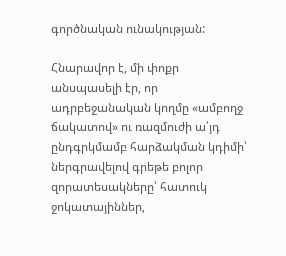գործնական ունակության:

Հնարավոր է, մի փոքր անսպասելի էր, որ ադրբեջանական կողմը «ամբողջ ճակատով» ու ռազմուժի ա՛յդ ընդգրկմամբ հարձակման կդիմի՝ ներգրավելով գրեթե բոլոր զորատեսակները՝ հատուկ ջոկատայիններ,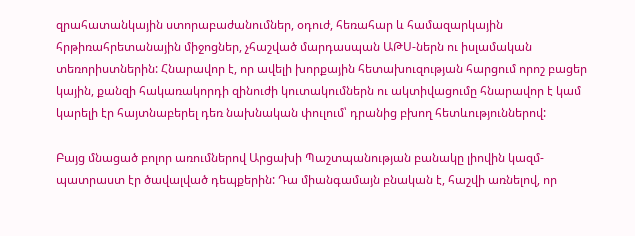զրահատանկային ստորաբաժանումներ, օդուժ, հեռահար և համազարկային հրթիռահրետանային միջոցներ, չհաշված մարդասպան ԱԹՍ-ներն ու իսլամական տեռորիստներին: Հնարավոր է, որ ավելի խորքային հետախուզության հարցում որոշ բացեր կային, քանզի հակառակորդի զինուժի կուտակումներն ու ակտիվացումը հնարավոր է կամ կարելի էր հայտնաբերել դեռ նախնական փուլում՝ դրանից բխող հետևություններով:

Բայց մնացած բոլոր առումներով Արցախի Պաշտպանության բանակը լիովին կազմ-պատրաստ էր ծավալված դեպքերին: Դա միանգամայն բնական է, հաշվի առնելով, որ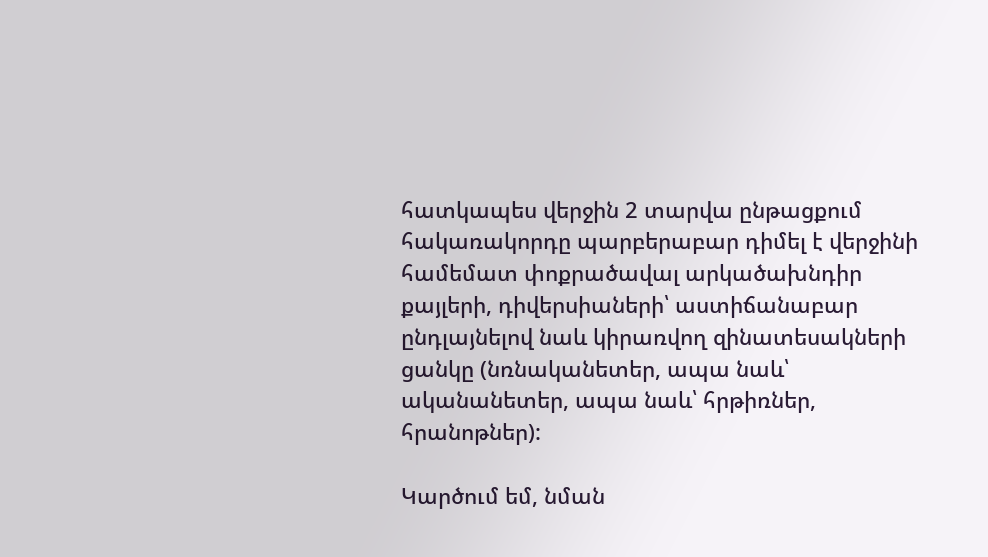հատկապես վերջին 2 տարվա ընթացքում հակառակորդը պարբերաբար դիմել է վերջինի համեմատ փոքրածավալ արկածախնդիր քայլերի, դիվերսիաների՝ աստիճանաբար ընդլայնելով նաև կիրառվող զինատեսակների ցանկը (նռնականետեր, ապա նաև՝ ականանետեր, ապա նաև՝ հրթիռներ, հրանոթներ):

Կարծում եմ, նման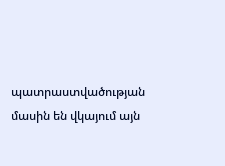պատրաստվածության մասին են վկայում այն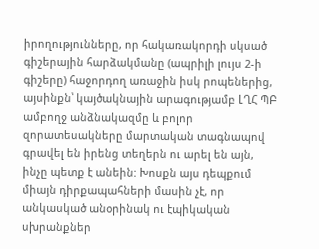իրողությունները, որ հակառակորդի սկսած գիշերային հարձակմանը (ապրիլի լույս 2-ի գիշերը) հաջորդող առաջին իսկ րոպեներից, այսինքն՝ կայծակնային արագությամբ ԼՂՀ ՊԲ ամբողջ անձնակազմը և բոլոր զորատեսակները մարտական տագնապով գրավել են իրենց տեղերն ու արել են այն, ինչը պետք է անեին: Խոսքն այս դեպքում միայն դիրքապահների մասին չէ, որ անկասկած անօրինակ ու էպիկական սխրանքներ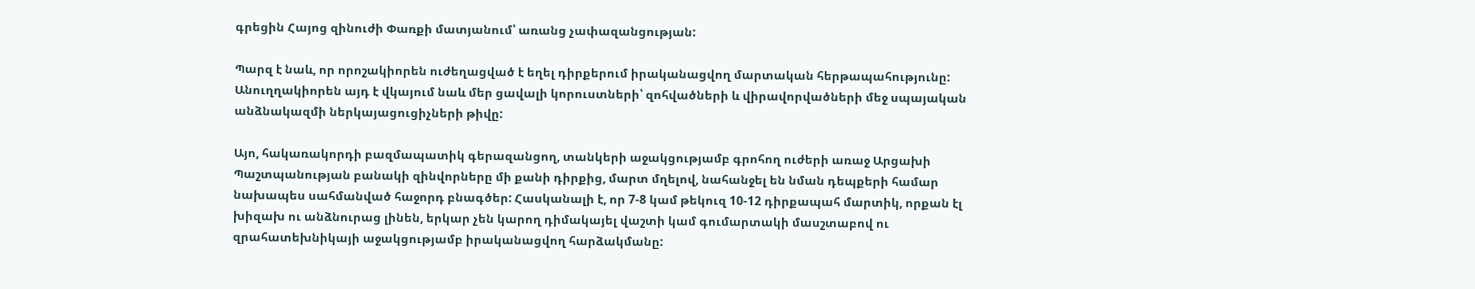գրեցին Հայոց զինուժի Փառքի մատյանում՝ առանց չափազանցության:

Պարզ է նաև, որ որոշակիորեն ուժեղացված է եղել դիրքերում իրականացվող մարտական հերթապահությունը: Անուղղակիորեն այդ է վկայում նաև մեր ցավալի կորուստների՝ զոհվածների և վիրավորվածների մեջ սպայական անձնակազմի ներկայացուցիչների թիվը:

Այո, հակառակորդի բազմապատիկ գերազանցող, տանկերի աջակցությամբ գրոհող ուժերի առաջ Արցախի Պաշտպանության բանակի զինվորները մի քանի դիրքից, մարտ մղելով, նահանջել են նման դեպքերի համար նախապես սահմանված հաջորդ բնագծեր: Հասկանալի է, որ 7-8 կամ թեկուզ 10-12 դիրքապահ մարտիկ, որքան էլ խիզախ ու անձնուրաց լինեն, երկար չեն կարող դիմակայել վաշտի կամ գումարտակի մասշտաբով ու զրահատեխնիկայի աջակցությամբ իրականացվող հարձակմանը: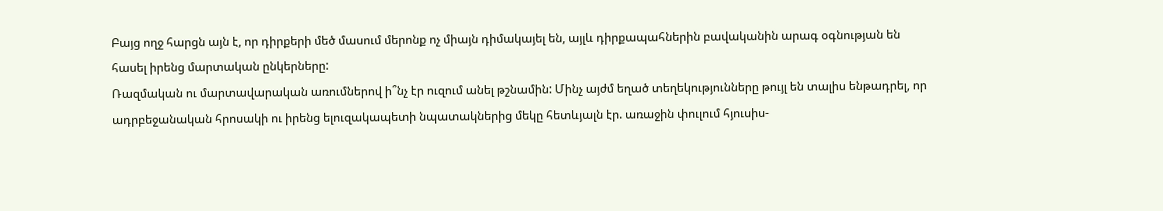Բայց ողջ հարցն այն է, որ դիրքերի մեծ մասում մերոնք ոչ միայն դիմակայել են, այլև դիրքապահներին բավականին արագ օգնության են հասել իրենց մարտական ընկերները:
Ռազմական ու մարտավարական առումներով ի՞նչ էր ուզում անել թշնամին: Մինչ այժմ եղած տեղեկությունները թույլ են տալիս ենթադրել, որ ադրբեջանական հրոսակի ու իրենց ելուզակապետի նպատակներից մեկը հետևյալն էր. առաջին փուլում հյուսիս-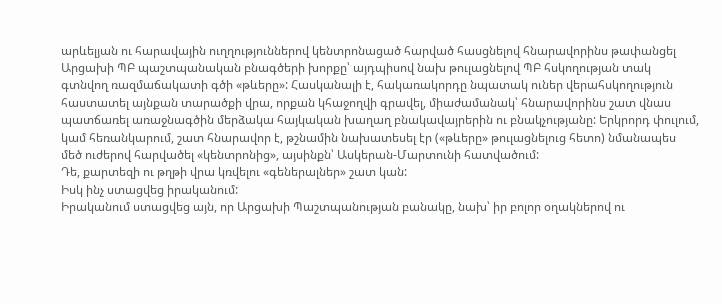արևելյան ու հարավային ուղղություններով կենտրոնացած հարված հասցնելով հնարավորինս թափանցել Արցախի ՊԲ պաշտպանական բնագծերի խորքը՝ այդպիսով նախ թուլացնելով ՊԲ հսկողության տակ գտնվող ռազմաճակատի գծի «թևերը»: Հասկանալի է, հակառակորդը նպատակ ուներ վերահսկողություն հաստատել այնքան տարածքի վրա, որքան կհաջողվի գրավել, միաժամանակ՝ հնարավորինս շատ վնաս պատճառել առաջնագծին մերձակա հայկական խաղաղ բնակավայրերին ու բնակչությանը: Երկրորդ փուլում, կամ հեռանկարում, շատ հնարավոր է, թշնամին նախատեսել էր («թևերը» թուլացնելուց հետո) նմանապես մեծ ուժերով հարվածել «կենտրոնից», այսինքն՝ Ասկերան-Մարտունի հատվածում:
Դե, քարտեզի ու թղթի վրա կռվելու «գեներալներ» շատ կան:
Իսկ ինչ ստացվեց իրականում:
Իրականում ստացվեց այն, որ Արցախի Պաշտպանության բանակը, նախ՝ իր բոլոր օղակներով ու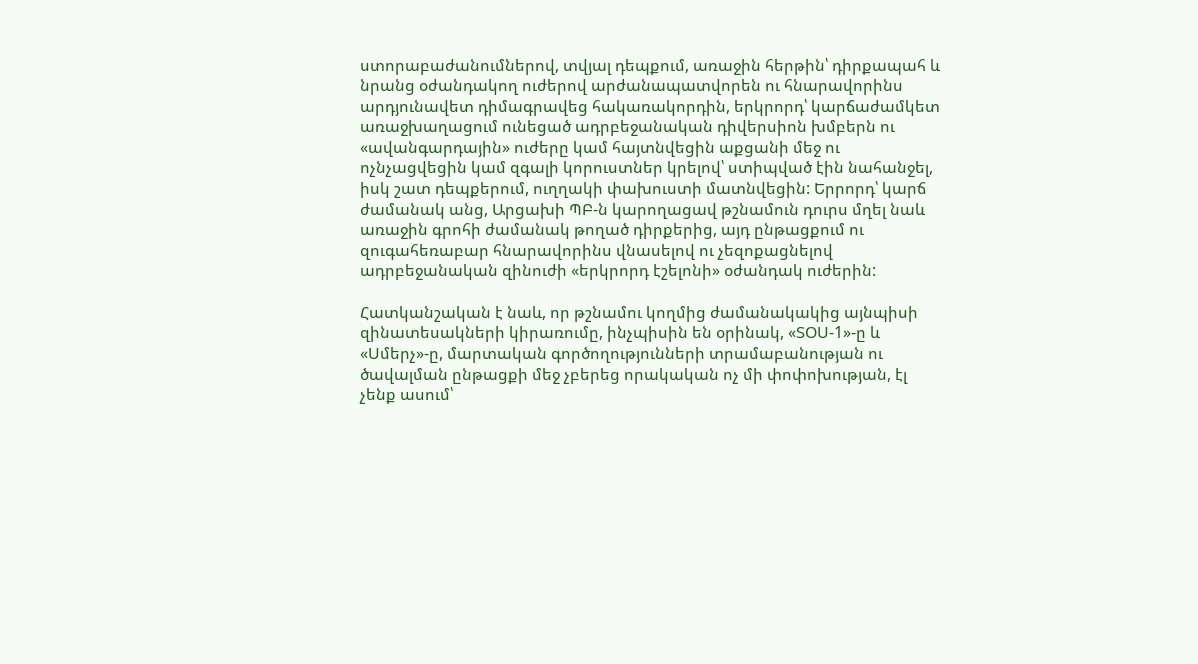ստորաբաժանումներով, տվյալ դեպքում, առաջին հերթին՝ դիրքապահ և նրանց օժանդակող ուժերով արժանապատվորեն ու հնարավորինս արդյունավետ դիմագրավեց հակառակորդին, երկրորդ՝ կարճաժամկետ առաջխաղացում ունեցած ադրբեջանական դիվերսիոն խմբերն ու «ավանգարդային» ուժերը կամ հայտնվեցին աքցանի մեջ ու ոչնչացվեցին կամ զգալի կորուստներ կրելով՝ ստիպված էին նահանջել, իսկ շատ դեպքերում, ուղղակի փախուստի մատնվեցին: Երրորդ՝ կարճ ժամանակ անց, Արցախի ՊԲ-ն կարողացավ թշնամուն դուրս մղել նաև առաջին գրոհի ժամանակ թողած դիրքերից, այդ ընթացքում ու զուգահեռաբար հնարավորինս վնասելով ու չեզոքացնելով ադրբեջանական զինուժի «երկրորդ էշելոնի» օժանդակ ուժերին:

Հատկանշական է նաև, որ թշնամու կողմից ժամանակակից այնպիսի զինատեսակների կիրառումը, ինչպիսին են օրինակ, «ՏՕՍ-1»-ը և «Սմերչ»-ը, մարտական գործողությունների տրամաբանության ու ծավալման ընթացքի մեջ չբերեց որակական ոչ մի փոփոխության, էլ չենք ասում՝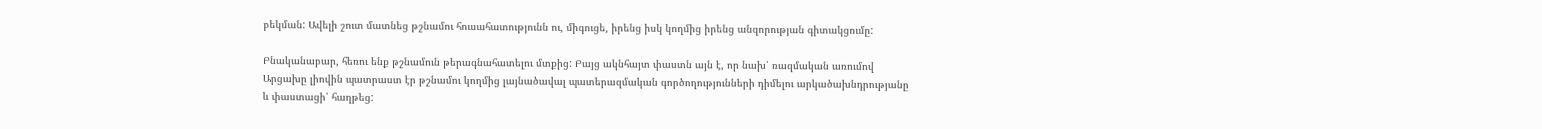բեկման: Ավելի շուտ մատնեց թշնամու հուսահատությունն ու, միգուցե, իրենց իսկ կողմից իրենց անզորության գիտակցումը:

Բնականաբար, հեռու ենք թշնամուն թերագնահատելու մտքից: Բայց ակնհայտ փաստն այն է, որ նախ՝ ռազմական առումով Արցախը լիովին պատրաստ էր թշնամու կողմից լայնածավալ պատերազմական գործողությունների դիմելու արկածախնդրությանը և փաստացի՝ հաղթեց: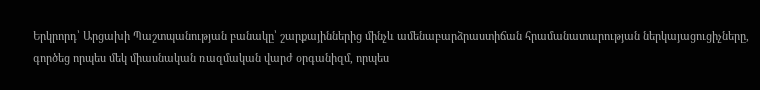Երկրորդ՝ Արցախի Պաշտպանության բանակը՝ շարքայիններից մինչև ամենաբարձրաստիճան հրամանատարության ներկայացուցիչները, գործեց որպես մեկ միասնական ռազմական վարժ օրգանիզմ, որպես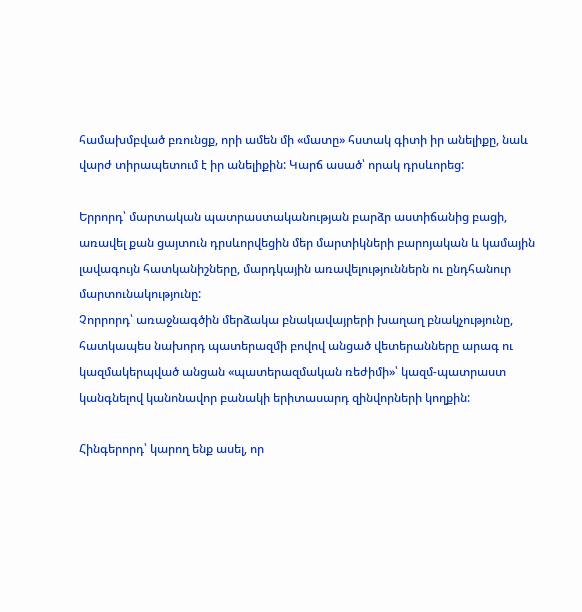համախմբված բռունցք, որի ամեն մի «մատը» հստակ գիտի իր անելիքը, նաև վարժ տիրապետում է իր անելիքին: Կարճ ասած՝ որակ դրսևորեց:

Երրորդ՝ մարտական պատրաստականության բարձր աստիճանից բացի, առավել քան ցայտուն դրսևորվեցին մեր մարտիկների բարոյական և կամային լավագույն հատկանիշները, մարդկային առավելություններն ու ընդհանուր մարտունակությունը:
Չորրորդ՝ առաջնագծին մերձակա բնակավայրերի խաղաղ բնակչությունը, հատկապես նախորդ պատերազմի բովով անցած վետերանները արագ ու կազմակերպված անցան «պատերազմական ռեժիմի»՝ կազմ-պատրաստ կանգնելով կանոնավոր բանակի երիտասարդ զինվորների կողքին:

Հինգերորդ՝ կարող ենք ասել, որ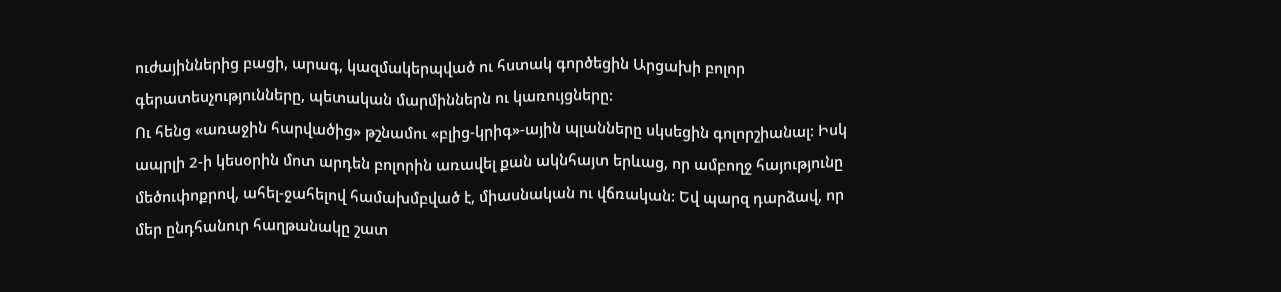ուժայիններից բացի, արագ, կազմակերպված ու հստակ գործեցին Արցախի բոլոր գերատեսչությունները, պետական մարմիններն ու կառույցները:
Ու հենց «առաջին հարվածից» թշնամու «բլից-կրիգ»-ային պլանները սկսեցին գոլորշիանալ: Իսկ ապրլի 2-ի կեսօրին մոտ արդեն բոլորին առավել քան ակնհայտ երևաց, որ ամբողջ հայությունը մեծուփոքրով, ահել-ջահելով համախմբված է, միասնական ու վճռական: Եվ պարզ դարձավ, որ մեր ընդհանուր հաղթանակը շատ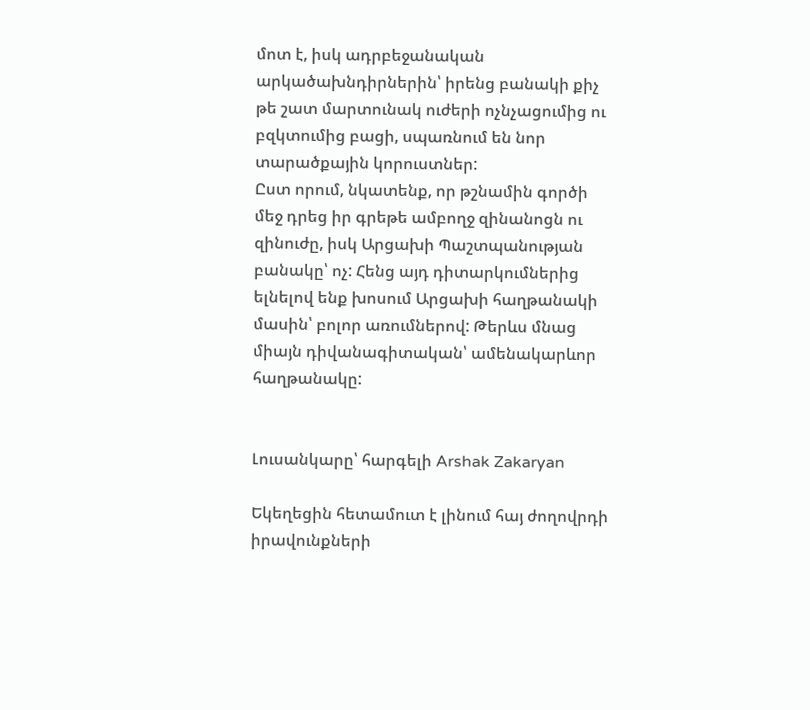մոտ է, իսկ ադրբեջանական արկածախնդիրներին՝ իրենց բանակի քիչ թե շատ մարտունակ ուժերի ոչնչացումից ու բզկտումից բացի, սպառնում են նոր տարածքային կորուստներ:
Ըստ որում, նկատենք, որ թշնամին գործի մեջ դրեց իր գրեթե ամբողջ զինանոցն ու զինուժը, իսկ Արցախի Պաշտպանության բանակը՝ ոչ: Հենց այդ դիտարկումներից ելնելով ենք խոսում Արցախի հաղթանակի մասին՝ բոլոր առումներով: Թերևս մնաց միայն դիվանագիտական՝ ամենակարևոր հաղթանակը:


Լուսանկարը՝ հարգելի Arshak Zakaryan

Եկեղեցին հետամուտ է լինում հայ ժողովրդի իրավունքների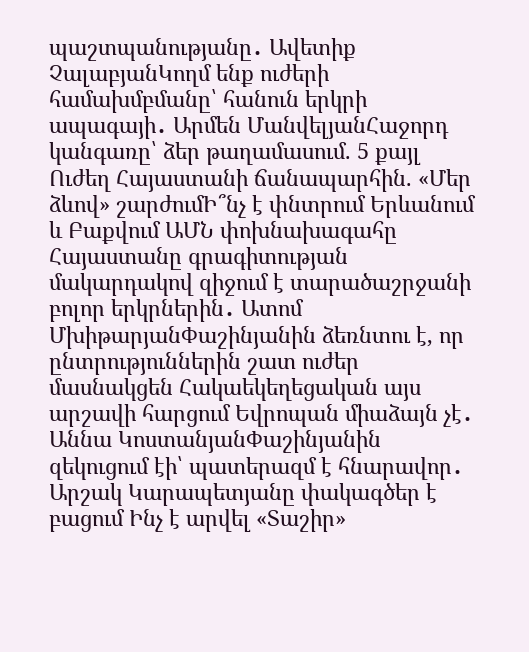պաշտպանությանը․ Ավետիք ՉալաբյանԿողմ ենք ուժերի համախմբմանը՝ հանուն երկրի ապագայի․ Արմեն ՄանվելյանՀաջորդ կանգառը՝ ձեր թաղամասում. 5 քայլ Ուժեղ Հայաստանի ճանապարհին. «Մեր ձևով» շարժումԻ՞նչ է փնտրում Երևանում և Բաքվում ԱՄՆ փոխնախագահը Հայաստանը գրագիտության մակարդակով զիջում է տարածաշրջանի բոլոր երկրներին․ Ատոմ ՄխիթարյանՓաշինյանին ձեռնտու է, որ ընտրություններին շատ ուժեր մասնակցեն Հակաեկեղեցական այս արշավի հարցում Եվրոպան միաձայն չէ․ Աննա ԿոստանյանՓաշինյանին զեկուցում էի՝ պատերազմ է հնարավոր․ Արշակ Կարապետյանը փակագծեր է բացում Ինչ է արվել «Տաշիր»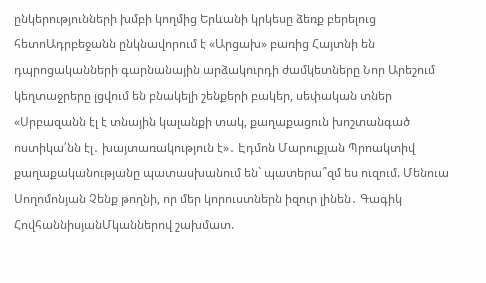ընկերությունների խմբի կողմից Երևանի կրկեսը ձեռք բերելուց հետոԱդրբեջանն ընկնավորում է «Արցախ» բառից Հայտնի են դպրոցականների գարնանային արձակուրդի ժամկետները Նոր Արեշում կեղտաջրերը լցվում են բնակելի շենքերի բակեր, սեփական տներ «Սրբազանն էլ է տնային կալանքի տակ, քաղաքացուն խոշտանգած ոստիկա՛նն էլ․ խայտառակություն է»․ Էդմոն Մարուքյան Պրոակտիվ քաղաքականությանը պատասխանում են` պատերա՞զմ ես ուզում. Մենուա Սողոմոնյան Չենք թողնի, որ մեր կորուստներն իզուր լինեն․ Գագիկ ՀովհաննիսյանՄկաններով շախմատ.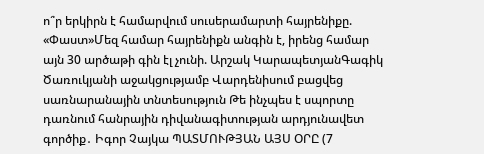ո՞ր երկիրն է համարվում սուսերամարտի հայրենիքը. «Փաստ»Մեզ համար հայրենիքն անգին է, իրենց համար այն 30 արծաթի գին էլ չունի. Արշակ ԿարապետյանԳագիկ Ծառուկյանի աջակցությամբ Վարդենիսում բացվեց սառնարանային տնտեսություն Թե ինչպես է սպորտը դառնում հանրային դիվանագիտության արդյունավետ գործիք․ Իգոր Չայկա ՊԱՏՄՈՒԹՅԱՆ ԱՅՍ ՕՐԸ (7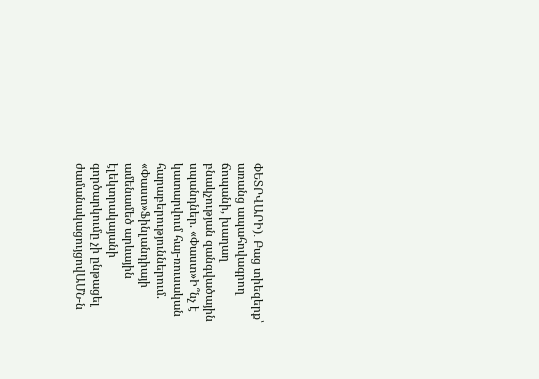ՓԵՏՐՎԱՐԻ)․ Բաց տիեզերք՝ առանց ապահովագրող ճոպանի, խաղաղ բնակչության զանգվածային սպանդներ. «Փաստ»Ի՞նչ է կատարվում հայ-ռուսական հարաբերություններում. «Փաստ»Ֆինլանդիայի ամենամեծ արևային էլեկտրակայանի գործարկումը չի ընթացել ժամանակացույցովԱՄՆ-ն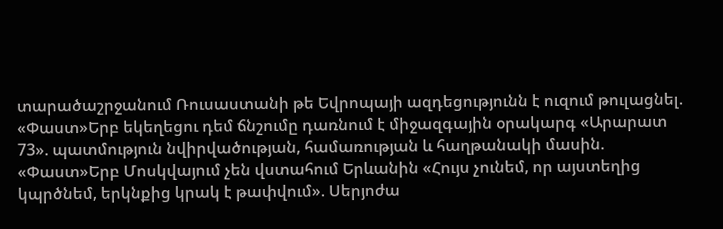տարածաշրջանում Ռուսաստանի թե Եվրոպայի ազդեցությունն է ուզում թուլացնել. «Փաստ»Երբ եկեղեցու դեմ ճնշումը դառնում է միջազգային օրակարգ «Արարատ 73». պատմություն նվիրվածության, համառության և հաղթանակի մասին. «Փաստ»Երբ Մոսկվայում չեն վստահում Երևանին «Հույս չունեմ, որ այստեղից կպրծնեմ, երկնքից կրակ է թափվում». Սերյոժա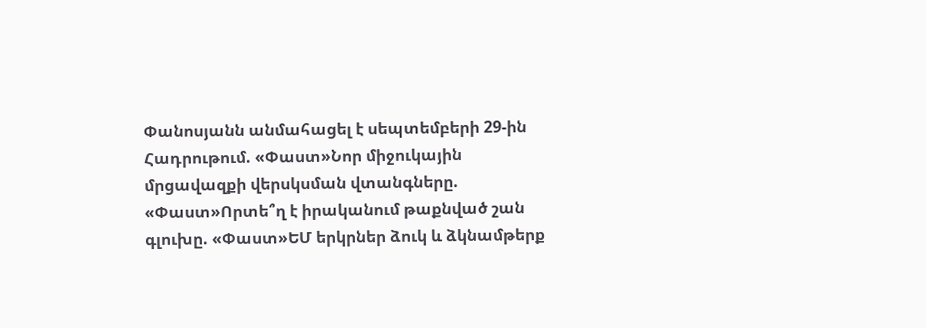Փանոսյանն անմահացել է սեպտեմբերի 29-ին Հադրութում. «Փաստ»Նոր միջուկային մրցավազքի վերսկսման վտանգները. «Փաստ»Որտե՞ղ է իրականում թաքնված շան գլուխը. «Փաստ»ԵՄ երկրներ ձուկ և ձկնամթերք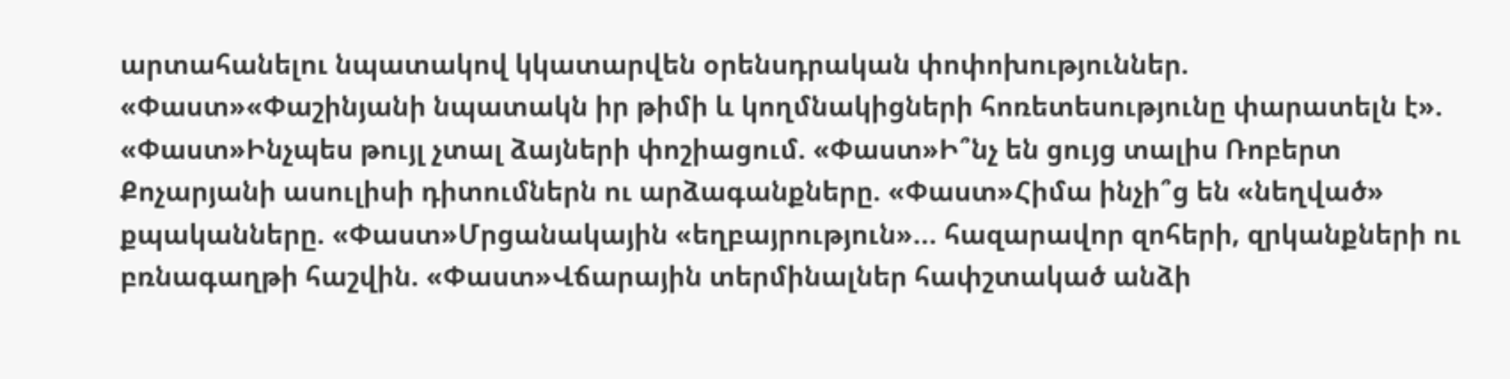արտահանելու նպատակով կկատարվեն օրենսդրական փոփոխություններ. «Փաստ»«Փաշինյանի նպատակն իր թիմի և կողմնակիցների հոռետեսությունը փարատելն է». «Փաստ»Ինչպես թույլ չտալ ձայների փոշիացում. «Փաստ»Ի՞նչ են ցույց տալիս Ռոբերտ Քոչարյանի ասուլիսի դիտումներն ու արձագանքները. «Փաստ»Հիմա ինչի՞ց են «նեղված» քպականները. «Փաստ»Մրցանակային «եղբայրություն»... հազարավոր զոհերի, զրկանքների ու բռնագաղթի հաշվին. «Փաստ»Վճարային տերմինալներ հափշտակած անձի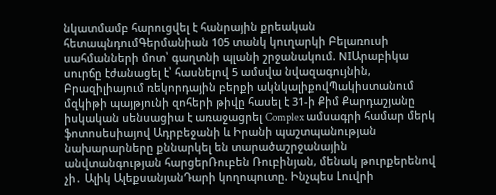նկատմամբ հարուցվել է հանրային քրեական հետապնդումԳերմանիան 105 տանկ կուղարկի Բելառուսի սահմանների մոտ՝ գաղտնի պլանի շրջանակում. NIԱրաբիկա սուրճը էժանացել է՝ հասնելով 5 ամսվա նվազագույնին, Բրազիլիայում ռեկորդային բերքի ակնկալիքովՊակիստանում մզկիթի պայթյունի զոհերի թիվը հասել է 31-ի Քիմ Քարդաշյանը իսկական սենսացիա է առաջացրել Complex ամսագրի համար մերկ ֆոտոսեսիայով Ադրբեջանի և Իրանի պաշտպանության նախարարները քննարկել են տարածաշրջանային անվտանգության հարցերՌուբեն Ռուբինյան, մենակ թուրքերենով չի․ Ալիկ ԱլեքսանյանԴարի կողոպուտը. Ինչպես Լուվրի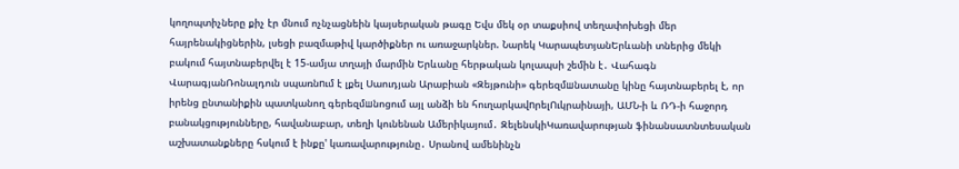կողոպտիչները քիչ էր մնում ոչնչացնեին կայսերական թագը Եվս մեկ օր տաքսիով տեղափոխեցի մեր հայրենակիցներին, լսեցի բազմաթիվ կարծիքներ ու առաջարկներ. Նարեկ ԿարապետյանԵրևանի տներից մեկի բակում հայտնաբերվել է 15-ամյա տղայի մարմին Երևանը հերթական կոլապսի շեմին է․ Վահագն ՎարագյանՌոնալդուն սպառնnւմ է լքել Սաուդյան Արաբիան «Զեյթունի» գերեզմшնատանը կինը հայտնաբերել է, որ իրենց ընտանիքին պատկանող գերեզմшնոցում այլ անձի են հուղարկավnրելՈւկրաինայի, ԱՄՆ-ի և ՌԴ-ի հաջորդ բանակցությունները, հավանաբար, տեղի կունենան Ամերիկայում․ ԶելենսկիԿառավարության ֆինանսատնտեսական աշխատանքները հսկում է ինքը' կառավարությունը․ Սրանով ամենինչն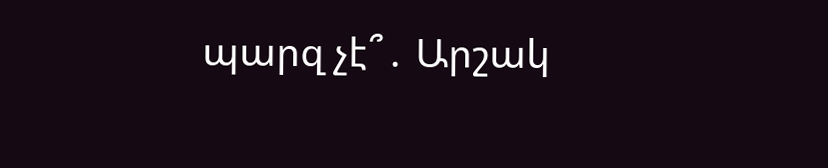պարզ չէ՞․ Արշակ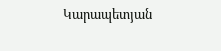Կարապետյան